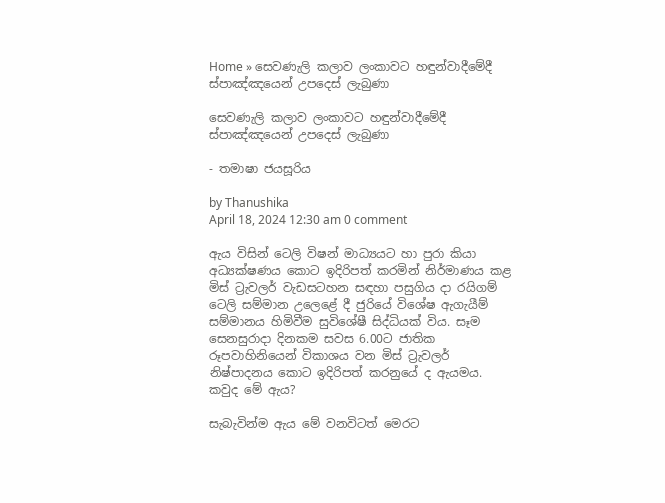Home » සෙවණැලි කලාව ලංකාවට හඳුන්වාදීමේදී ස්පාඤ්ඤයෙන් උපදෙස් ලැබුණා

සෙවණැලි කලාව ලංකාවට හඳුන්වාදීමේදී ස්පාඤ්ඤයෙන් උපදෙස් ලැබුණා

- තමාෂා ජයසූරිය

by Thanushika
April 18, 2024 12:30 am 0 comment

ඇය විසින් ටෙලි විෂන් මාධ්‍යයට හා පුරා කියා අධ්‍යක්ෂණය කොට ඉදිරිපත් කරමින් නිර්මාණය කළ මිස් ට්‍රැවලර් වැඩසටහන සඳහා පසුගිය දා රයිගම් ටෙලි සම්මාන උලෙළේ දී ජුරියේ විශේෂ ඇගැයීම් සම්මානය හිමිවීම සුවිශේෂී සිද්ධියක් විය. සෑම සෙනසුරාදා දිනකම සවස 6.00ට ජාතික රූපවාහිනියෙන් විකාශය වන මිස් ට්‍රැවලර් නිෂ්පාදනය කොට ඉදිරිපත් කරනුයේ ද ඇයමය. කවුද මේ ඇය?

සැබැවින්ම ඇය මේ වනවිටත් මෙරට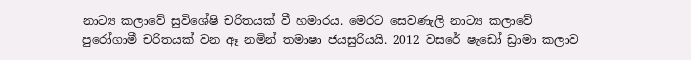නාට්‍ය කලාවේ සුවිශේෂි චරිතයක් වී හමාරය. මෙරට සෙවණැලි නාට්‍ය කලාවේ පුරෝගාමී චරිතයක් වන ඈ නමින් තමාෂා ජයසුරියයි. 2012 වසරේ ෂැඩෝ ඩ්‍රාමා කලාව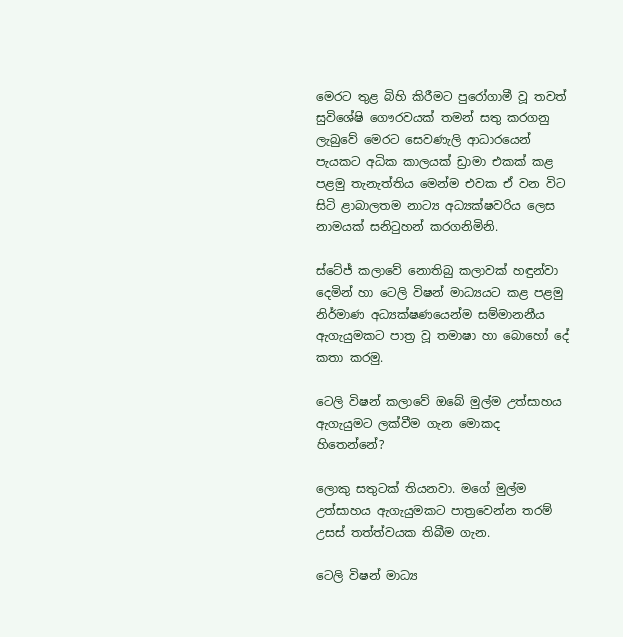මෙරට තුළ බිහි කිරීමට පුරෝගාමී වූ තවත් සුවිශේෂි ගෞරවයක් තමන් සතු කරගනු ලැබුවේ මෙරට සෙවණැලි ආධාරයෙන් පැයකට අධික කාලයක් ඩ්‍රාමා එකක් කළ පළමු තැනැත්තිය මෙන්ම එවක ඒ වන විට සිටි ළාබාලතම නාට්‍ය අධ්‍යක්ෂවරිය ලෙස නාමයක් සනිටුහන් කරගනිමිනි.

ස්ටේජ් කලාවේ නොතිබු කලාවක් හඳුන්වා දෙමින් හා ටෙලි විෂන් මාධ්‍යයට කළ පළමු නිර්මාණ අධ්‍යක්ෂණයෙන්ම සම්මානනීය ඇගැයුමකට පාත්‍ර වූ තමාෂා හා බොහෝ දේ කතා කරමු.

ටෙලි විෂන් කලාවේ ඔබේ මුල්ම උත්සාහය ඇගැයුමට ලක්වීම ගැන මොකද හිතෙන්නේ?

ලොකු සතුටක් තියනවා. මගේ මුල්ම උත්සාහය ඇගැයුමකට පාත්‍රවෙන්න තරම් උසස් තත්ත්වයක තිබීම ගැන.

ටෙලි විෂන් මාධ්‍ය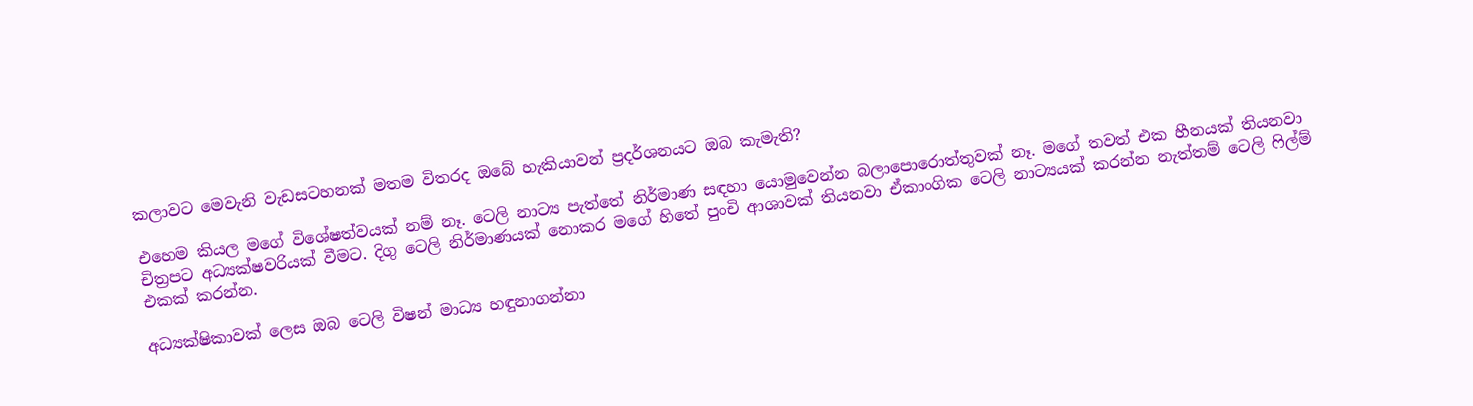කලාවට මෙවැනි වැඩසටහනක් මතම විතරද ඔබේ හැකියාවන් ප්‍රදර්ශනයට ඔබ කැමැති?

එහෙම කියල මගේ විශේෂත්වයක් නම් නෑ. ටෙලි නාට්‍ය පැත්තේ නිර්මාණ සඳහා යොමුවෙන්න බලාපොරොත්තුවක් නෑ. මගේ තවත් එක හීනයක් තියනවා චිත්‍රපට අධ්‍යක්ෂවරියක් වීමට. දිගු ටෙලි නිර්මාණයක් නොකර මගේ හිතේ පුංචි ආශාවක් තියනවා ඒකාංගික ටෙලි නාට්‍යයක් කරන්න නැත්තම් ටෙලි ෆිල්ම් එකක් කරන්න.

අධ්‍යක්ෂිකාවක් ලෙස ඔබ ටෙලි විෂන් මාධ්‍ය හඳුනාගන්නා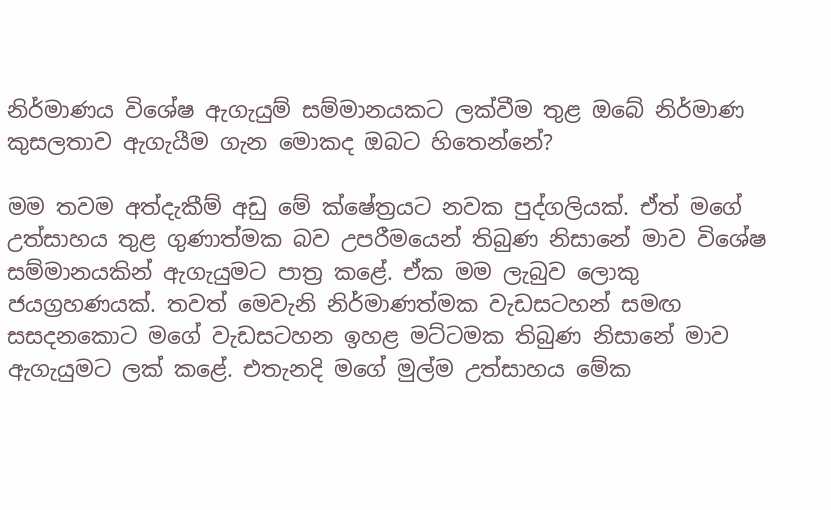නිර්මාණය විශේෂ ඇගැයුම් සම්මානයකට ලක්වීම තුළ ඔබේ නිර්මාණ කුසලතාව ඇගැයීම ගැන මොකද ඔබට හිතෙන්නේ?

මම තවම අත්දැකීම් අඩු මේ ක්ෂේත්‍රයට නවක පුද්ගලියක්. ඒත් මගේ උත්සාහය තුළ ගුණාත්මක බව උපරීමයෙන් තිබුණ නිසානේ මාව විශේෂ සම්මානයකින් ඇගැයුමට පාත්‍ර කළේ. ඒක මම ලැබුව ලොකු ජයග්‍රහණයක්. තවත් මෙවැනි නිර්මාණත්මක වැඩසටහන් සමඟ සසදනකොට මගේ වැඩසටහන ඉහළ මට්ටමක තිබුණ නිසානේ මාව ඇගැයුමට ලක් කළේ. එතැනදි මගේ මුල්ම උත්සාහය මේක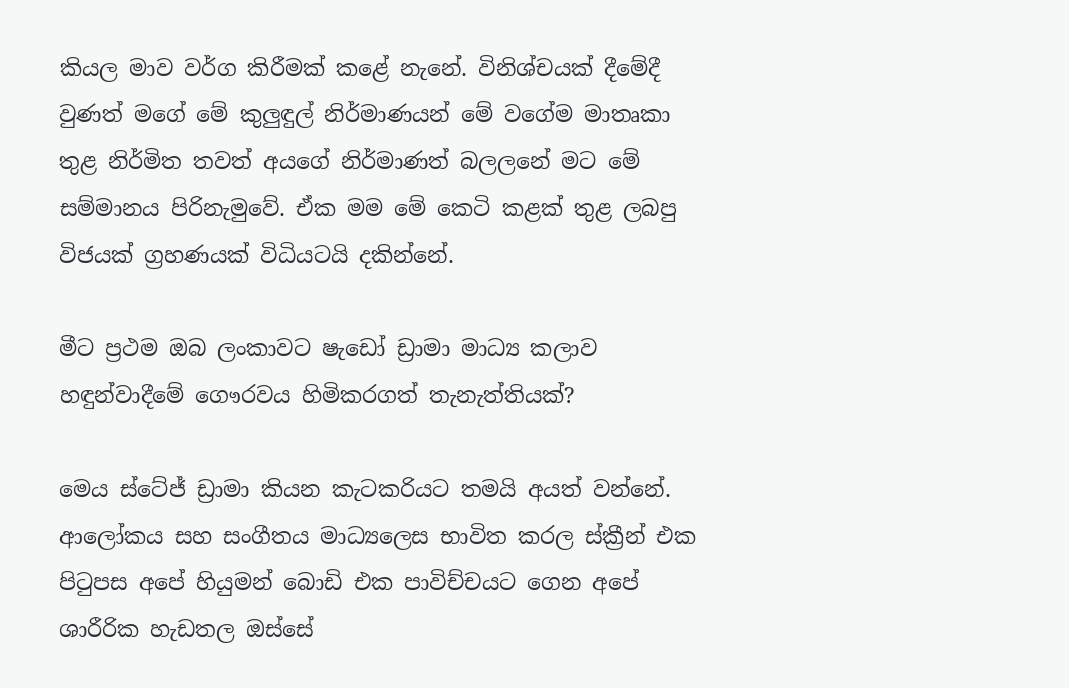කියල මාව වර්ග කිරීමක් කළේ නැනේ. විනිශ්චයක් දීමේදී වුණත් මගේ මේ කුලුඳුල් නිර්මාණයන් මේ වගේම මාතෘකා තුළ නිර්මිත තවත් අයගේ නිර්මාණත් බලලනේ මට මේ සම්මානය පිරිනැමුවේ. ඒක මම මේ කෙටි කළක් තුළ ලබපු විජයක් ග්‍රහණයක් විධියටයි දකින්නේ.

මීට ප්‍රථම ඔබ ලංකාවට ෂැඩෝ ඩ්‍රාමා මාධ්‍ය කලාව හඳුන්වාදීමේ ගෞරවය හිමිකරගත් තැනැත්තියක්?

මෙය ස්ටේජ් ඩ්‍රාමා කියන කැටකරියට තමයි අයත් වන්නේ. ආලෝකය සහ සංගීතය මාධ්‍යලෙස භාවිත කරල ස්ක්‍රීන් එක පිටුපස අපේ හියුමන් බොඩි එක පාවිච්චයට ගෙන අපේ ශාරීරික හැඩතල ඔස්සේ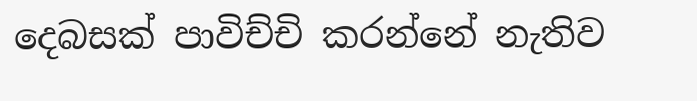දෙබසක් පාවිච්චි කරන්නේ නැතිව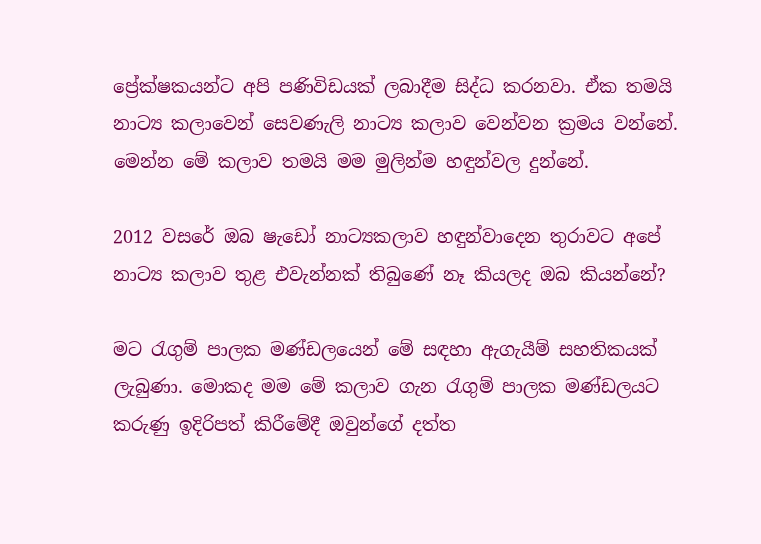ප්‍රේක්ෂකයන්ට අපි පණිවිඩයක් ලබාදීම සිද්ධ කරනවා. ඒක තමයි නාට්‍ය කලාවෙන් සෙවණැලි නාට්‍ය කලාව වෙන්වන ක්‍රමය වන්නේ. මෙන්න මේ කලාව තමයි මම මුලින්ම හඳුන්වල දුන්නේ.

2012 වසරේ ඔබ ෂැඩෝ නාට්‍යකලාව හඳුන්වාදෙන තුරාවට අපේ නාට්‍ය කලාව තුළ එවැන්නක් තිබුණේ නෑ කියලද ඔබ කියන්නේ?

මට රැගුම් පාලක මණ්ඩලයෙන් මේ සඳහා ඇගැයීම් සහතිකයක් ලැබුණා. මොකද මම මේ කලාව ගැන රැගුම් පාලක මණ්ඩලයට කරුණු ඉදිරිපත් කිරීමේදී ඔවුන්ගේ දත්ත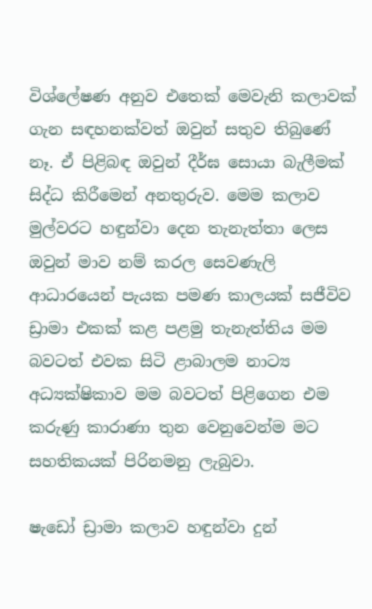විශ්ලේෂණ අනුව එතෙක් මෙවැනි කලාවක් ගැන සඳහනක්වත් ඔවුන් සතුව තිබුණේ නෑ. ඒ පිළිබඳ ඔවුන් දීර්ඝ සොයා බැලීමක් සිද්ධ කිරීමෙන් අනතුරුව. මෙම කලාව මුල්වරට හඳුන්වා දෙන තැනැත්තා ලෙස ඔවුන් මාව නම් කරල සෙවණැලි ආධාරයෙන් පැයක පමණ කාලයක් සජීවිව ඩ්‍රාමා එකක් කළ පළමු තැනැත්තිය මම බවටත් එවක සිටි ළාබාලම නාට්‍ය අධ්‍යක්ෂිකාව මම බවටත් පිළිගෙන එම කරුණු කාරාණා තුන වෙනුවෙන්ම මට සහතිකයක් පිරිනමනු ලැබුවා.

ෂැඩෝ ඩ්‍රාමා කලාව හඳුන්වා දුන්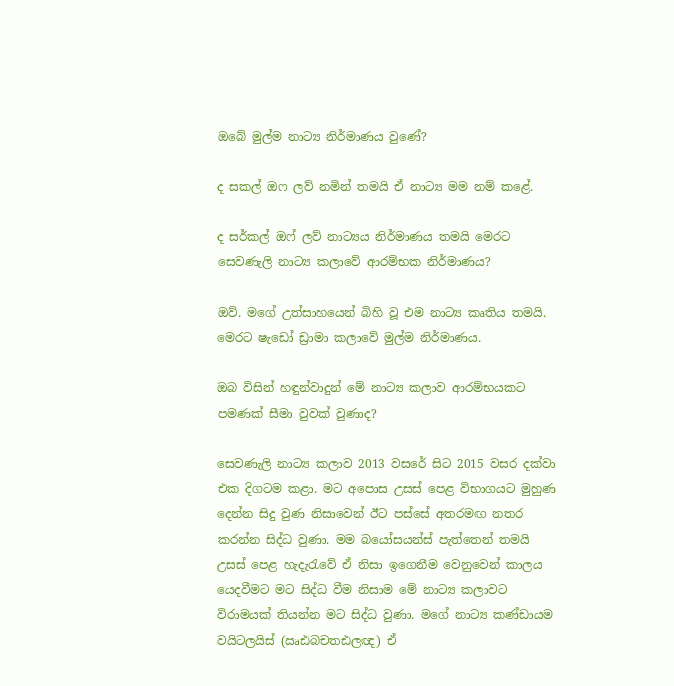ඔබේ මුල්ම නාට්‍ය නිර්මාණය වුණේ?

ද සකල් ඔෆ ලව් නමින් තමයි ඒ නාට්‍ය මම නම් කළේ.

ද සර්කල් ඔෆ් ලව් නාට්‍යය නිර්මාණය තමයි මෙරට සෙවණැලි නාට්‍ය කලාවේ ආරම්භක නිර්මාණය?

ඔව්. මගේ උත්සාහයෙන් බිහි වූ එම නාට්‍ය කෘතිය තමයි. මෙරට ෂැඩෝ ඩ්‍රාමා කලාවේ මුල්ම නිර්මාණය.

ඔබ විසින් හඳුන්වාදුන් මේ නාට්‍ය කලාව ආරම්භයකට පමණක් සීමා වුවක් වුණාද?

සෙවණැලි නාට්‍ය කලාව 2013 වසරේ සිට 2015 වසර දක්වා එක දිගටම කළා. මට අපොස උසස් පෙළ විභාගයට මුහුණ දෙන්න සිදු වුණ නිසාවෙන් ඊට පස්සේ අතරමඟ නතර කරන්න සිද්ධ වුණා. මම බයෝසයන්ස් පැත්තෙන් තමයි උසස් පෙළ හැදැරැවේ ඒ නිසා ඉගෙනීම වෙනුවෙන් කාලය යෙදවීමට මට සිද්ධ වීම නිසාම මේ නාට්‍ය කලාවට විරාමයක් තියන්න මට සිද්ධ වුණා. මගේ නාට්‍ය කණ්ඩායම වයිටලයිස් (ඍඪබචතඪලඥ) ඒ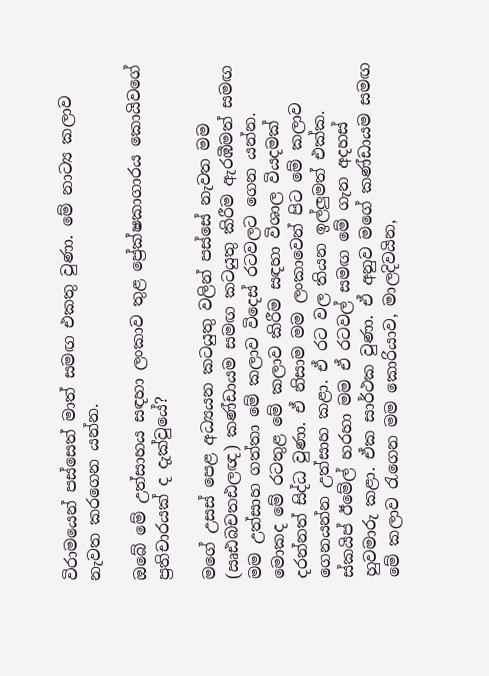විරාමයෙන් පස්සෙත් මාත් සමඟ එකතු වුණා. මේ නාට්‍ය කලාව නැවත කරගෙන යන්න.

ඔබේ මේ උත්සාහය සඳහා ලංකාව තුළ ප්‍රේක්ෂකාගාරය කොයිවගේ ප්‍රතිචාරයක් ද දැක්වුයේ?

මගේ උසස් පෙළ අධ්‍යයන කටයුතු වලින් පස්සේ නැවත මම (ඍඪබචතඪලඥ) කණ්ඩායම සමඟ කටයුතු කිරීම ඇරඹීමත් සමඟ මම උත්සාහ ගත්තා මේ කලාව විදෙස් රටවලට ගෙන යන්න. මොකද මේ රටතුළ මේ කලාව කිරීම සඳහා විශාල වියදමක් දරන්නත් සිද්ධ වුණා. ඒ නිසාම මම ලංකාවෙන් පිට මේ කලාව ගෙනයන්න උත්සාහ කළා. ඒ රට වල තියන ඉල්ලුමත් එක්ක. ස්කයිප් ඊමේල් හරහා මම ඒ රටවල් සමඟ මේ ගැන අදහස් හුවමාරු කළා. ඒක සාර්ථක වුණා. ඒ අනුව මගේ කණ්ඩායම සමඟ මේ කලාව රැගෙන මම කොරියාව, මාලදිවයින,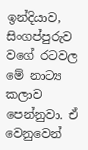ඉන්දියාව, සිංගප්පුරුව වගේ රටවල මේ නාට්‍ය කලාව පෙන්නුවා. ඒ වෙනුවෙන්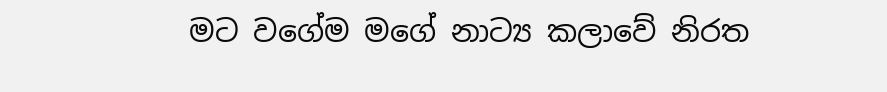මට වගේම මගේ නාට්‍ය කලාවේ නිරත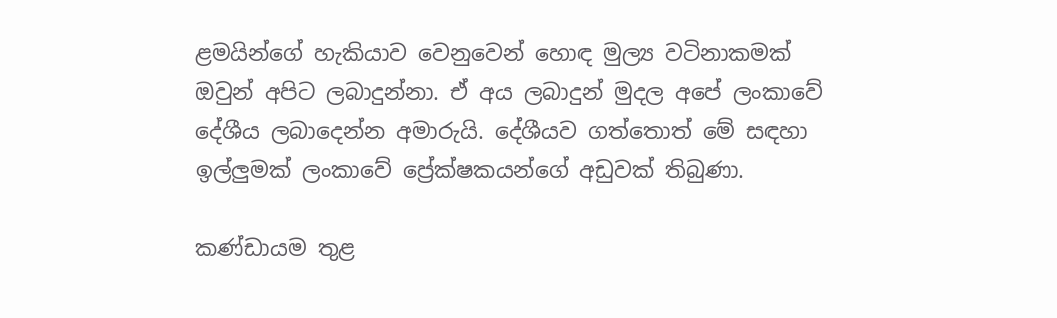ළමයින්ගේ හැකියාව වෙනුවෙන් හොඳ මුල්‍ය වටිනාකමක් ඔවුන් අපිට ලබාදුන්නා. ඒ අය ලබාදුන් මුදල අපේ ලංකාවේ දේශීය ලබාදෙන්න අමාරුයි. දේශීයව ගත්තොත් මේ සඳහා ඉල්ලුමක් ලංකාවේ ප්‍රේක්ෂකයන්ගේ අඩුවක් තිබුණා.

කණ්ඩායම තුළ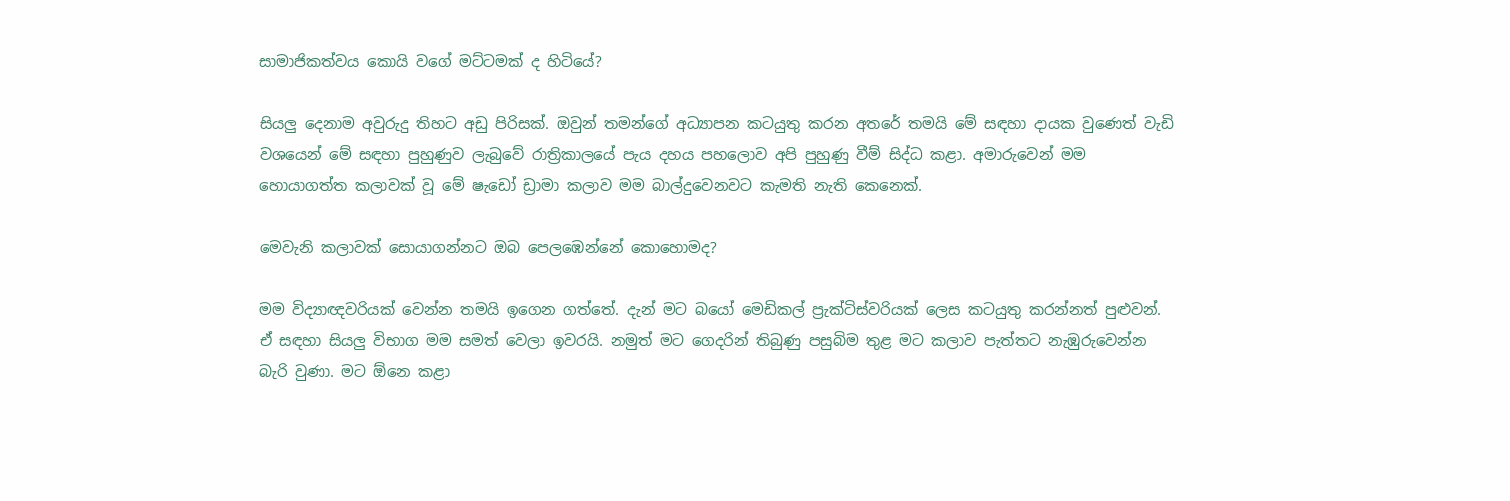සාමාජිකත්වය කොයි වගේ මට්ටමක් ද හිටියේ?

සියලු දෙනාම අවුරුදු තිහට අඩු පිරිසක්. ඔවුන් තමන්ගේ අධ්‍යාපන කටයුතු කරන අතරේ තමයි මේ සඳහා දායක වුණෙත් වැඩි වශයෙන් මේ සඳහා පුහුණුව ලැබුවේ රාත්‍රිකාලයේ පැය දහය පහලොව අපි පුහුණු වීම් සිද්ධ කළා. අමාරුවෙන් මම හොයාගත්ත කලාවක් වූ මේ ෂැඩෝ ඩ්‍රාමා කලාව මම බාල්දුවෙනවට කැමති නැති කෙනෙක්.

මෙවැනි කලාවක් සොයාගන්නට ඔබ පෙලඹෙන්නේ කොහොමද?

මම විද්‍යාඥවරියක් වෙන්න තමයි ඉගෙන ගත්තේ. දැන් මට බයෝ මෙඩිකල් ප්‍රැක්ටිස්වරියක් ලෙස කටයුතු කරන්නත් පුළුවන්. ඒ සඳහා සියලු විභාග මම සමත් වෙලා ඉවරයි. නමුත් මට ගෙදරින් තිබුණු පසුබිම තුළ මට කලාව පැත්තට නැඹුරුවෙන්න බැරි වුණා. මට ඕනෙ කළා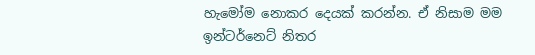හැමෝම නොකර දෙයක් කරන්න. ඒ නිසාම මම ඉන්ටර්නෙට් නිතර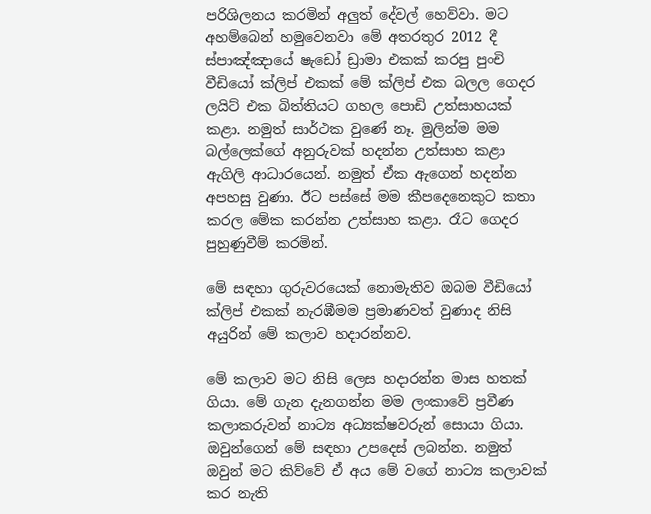පරිශිලනය කරමින් අලුත් දේවල් හෙව්වා. මට අහම්බෙන් හමුවෙනවා මේ අතරතුර 2012 දී ස්පාඤ්ඤායේ ෂැඩෝ ඩ්‍රාමා එකක් කරපු පුංචි වීඩියෝ ක්ලිප් එකක් මේ ක්ලිප් එක බලල ගෙදර ලයිට් එක බිත්තියට ගහල පොඩි උත්සාහයක් කළා. නමුත් සාර්ථක වුණේ නෑ. මුලින්ම මම බල්ලෙක්ගේ අනුරුවක් හදන්න උත්සාහ කළා ඇගිලි ආධාරයෙන්. නමුත් ඒක ඇගෙන් හදන්න අපහසු වුණා. ඊට පස්සේ මම කීපදෙනෙකුට කතා කරල මේක කරන්න උත්සාහ කළා. රෑට ගෙදර පුහුණුවීම් කරමින්.

මේ සඳහා ගුරුවරයෙක් නොමැතිව ඔබම වීඩියෝ ක්ලිප් එකක් නැරඹීමම ප්‍රමාණවත් වුණාද නිසි අයුරින් මේ කලාව හදාරන්නව.

මේ කලාව මට නිසි ලෙස හදාරන්න මාස හතක් ගියා. මේ ගැන දැනගන්න මම ලංකාවේ ප්‍රවීණ කලාකරුවන් නාට්‍ය අධ්‍යක්ෂවරුන් සොයා ගියා. ඔවුන්ගෙන් මේ සඳහා උපදෙස් ලබන්න. නමුත් ඔවුන් මට කිව්වේ ඒ අය මේ වගේ නාට්‍ය කලාවක් කර නැති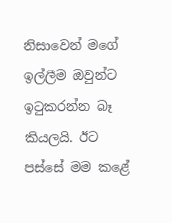නිසාවෙන් මගේ ඉල්ලීම ඔවුන්ට ඉටුකරන්න බෑ කියලයි. ඊට පස්සේ මම කළේ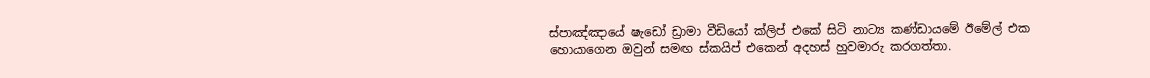ස්පාඤ්ඤායේ ෂැඩෝ ඩ්‍රාමා වීඩියෝ ක්ලිප් එකේ සිටි නාට්‍ය කණ්ඩායමේ ඊමේල් එක හොයාගෙන ඔවුන් සමඟ ස්කයිප් එකෙන් අදහස් හුවමාරු කරගත්තා.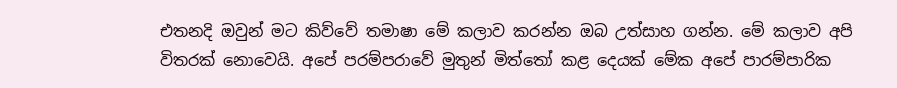එතනදි ඔවුන් මට කිව්වේ තමාෂා මේ කලාව කරන්න ඔබ උත්සාහ ගන්න. මේ කලාව අපි විතරක් නොවෙයි. අපේ පරම්පරාවේ මුතුන් මිත්තෝ කළ දෙයක් මේක අපේ පාරම්පාරික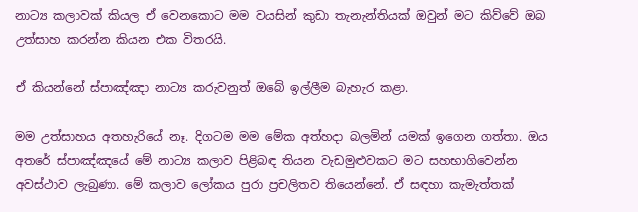නාට්‍ය කලාවක් කියල ඒ වෙනකොට මම වයසින් කුඩා තැනැන්තියක් ඔවුන් මට කිව්වේ ඔබ උත්සාහ කරන්න කියන එක විතරයි.

ඒ කියන්නේ ස්පාඤ්ඤා නාට්‍ය කරුවනුත් ඔබේ ඉල්ලීම බැහැර කළා.

මම උත්සාහය අතහැරියේ නෑ. දිගටම මම මේක අත්හදා බලමින් යමක් ඉගෙන ගත්තා. ඔය අතරේ ස්පාඤ්ඤයේ මේ නාට්‍ය කලාව පිළිබඳ තියන වැඩමුළුවකට මට සහභාගිවෙන්න අවස්ථාව ලැබුණා. මේ කලාව ලෝකය පුරා ප්‍රචලිතව තියෙන්නේ. ඒ සඳහා කැමැත්තක්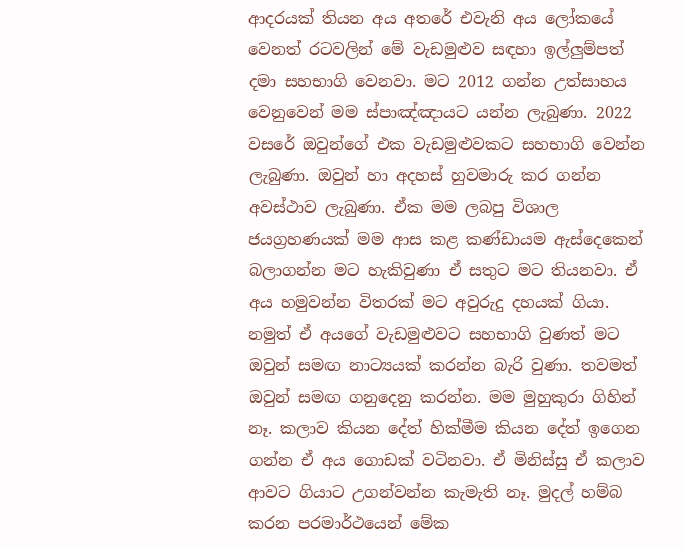ආදරයක් තියන අය අතරේ එවැනි අය ලෝකයේ වෙනත් රටවලින් මේ වැඩමුළුව සඳහා ඉල්ලුම්පත් දමා සහභාගි වෙනවා. මට 2012 ගන්න උත්සාහය වෙනුවෙන් මම ස්පාඤ්ඤායට යන්න ලැබුණා. 2022 වසරේ ඔවුන්ගේ එක වැඩමුළුවකට සහභාගි වෙන්න ලැබුණා. ඔවුන් හා අදහස් හුවමාරු කර ගන්න අවස්ථාව ලැබුණා. ඒක මම ලබපු විශාල ජයග්‍රහණයක් මම ආස කළ කණ්ඩායම ඇස්දෙකෙන් බලාගන්න මට හැකිවුණා ඒ සතුට මට තියනවා. ඒ අය හමුවන්න විතරක් මට අවුරුදු දහයක් ගියා. නමුත් ඒ අයගේ වැඩමුළුවට සහභාගි වුණත් මට ඔවුන් සමඟ නාට්‍යයක් කරන්න බැරි වුණා. තවමත් ඔවුන් සමඟ ගනුදෙනු කරන්න. මම මුහුකුරා ගිහින් නෑ. කලාව කියන දේත් හික්මීම කියන දේත් ඉගෙන ගන්න ඒ අය ගොඩක් වටිනවා. ඒ මිනිස්සු ඒ කලාව ආවට ගියාට උගන්වන්න කැමැති නෑ. මුදල් හම්බ කරන පරමාර්ථයෙන් මේක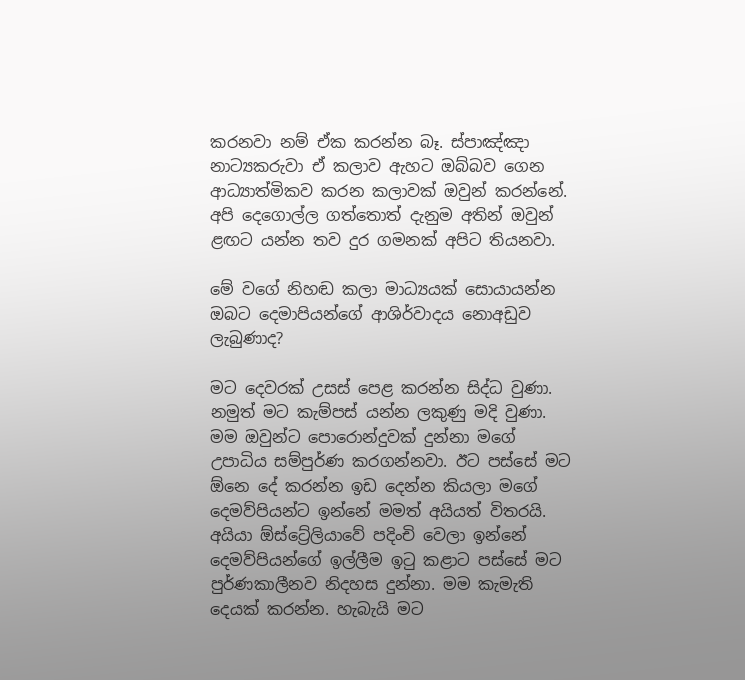කරනවා නම් ඒක කරන්න බෑ. ස්පාඤ්ඤා නාට්‍යකරුවා ඒ කලාව ඇහට ඔබ්බව ගෙන ආධ්‍යාත්මිකව කරන කලාවක් ඔවුන් කරන්නේ. අපි දෙගොල්ල ගත්තොත් දැනුම අතින් ඔවුන් ළඟට යන්න තව දුර ගමනක් අපිට තියනවා.

මේ වගේ නිහඬ කලා මාධ්‍යයක් සොයායන්න ඔබට දෙමාපියන්ගේ ආශිර්වාදය නොඅඩුව ලැබුණාද?

මට දෙවරක් උසස් පෙළ කරන්න සිද්ධ වුණා. නමුත් මට කැම්පස් යන්න ලකුණු මදි වුණා. මම ඔවුන්ට පොරොන්දුවක් දුන්නා මගේ උපාධිය සම්පුර්ණ කරගන්නවා. ඊට පස්සේ මට ඕනෙ දේ කරන්න ඉඩ දෙන්න කියලා මගේ දෙමව්පියන්ට ඉන්නේ මමත් අයියත් විතරයි. අයියා ඕස්ට්‍රේලියාවේ පදිංචි වෙලා ඉන්නේ දෙමව්පියන්ගේ ඉල්ලීම ඉටු කළාට පස්සේ මට පුර්ණකාලීනව නිදහස දුන්නා. මම කැමැති දෙයක් කරන්න. හැබැයි මට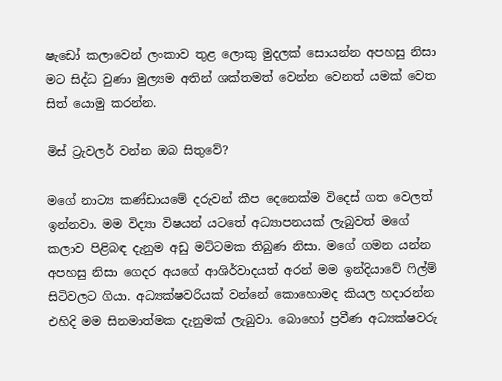ෂැඩෝ කලාවෙන් ලංකාව තුළ ලොකු මුදලක් සොයන්න අපහසු නිසා මට සිද්ධ වුණා මුල්‍යම අතින් ශක්තමත් වෙන්න වෙනත් යමක් වෙත සිත් යොමු කරන්න.

මිස් ට්‍රැවලර් වන්න ඔබ සිතුවේ?

මගේ නාට්‍ය කණ්ඩායමේ දරුවන් කීප දෙනෙක්ම විදෙස් ගත වෙලත් ඉන්නවා. මම විද්‍යා විෂයන් යටතේ අධ්‍යාපනයක් ලැබුවත් මගේ කලාව පිළිබඳ දැනුම අඩු මට්ටමක තිබුණ නිසා. මගේ ගමන යන්න අපහසු නිසා ගෙදර අයගේ ආශිර්වාදයත් අරන් මම ඉන්දියාවේ ෆිල්ම් සිටිවලට ගියා. අධ්‍යක්ෂවරියක් වන්නේ කොහොමද කියල හදාරන්න එහිදි මම සිනමාත්මක දැනුමක් ලැබුවා. බොහෝ ප්‍රවීණ අධ්‍යක්ෂවරු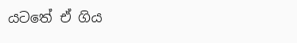යටතේ ඒ ගිය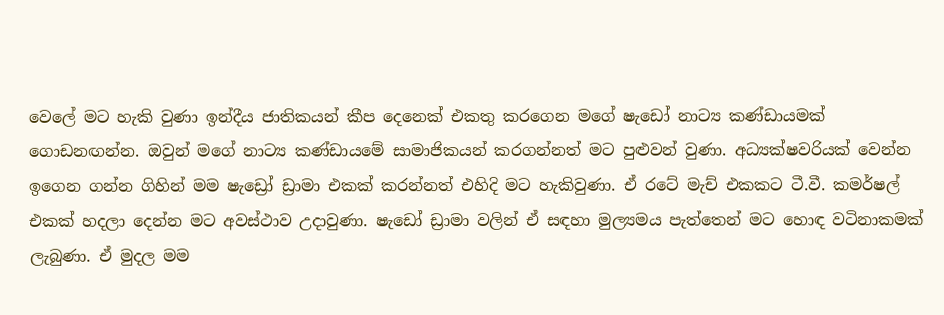වෙලේ මට හැකි වුණා ඉන්දීය ජාතිකයන් කීප දෙනෙක් එකතු කරගෙන මගේ ෂැඩෝ නාට්‍ය කණ්ඩායමක් ගොඩනඟන්න. ඔවුන් මගේ නාට්‍ය කණ්ඩායමේ සාමාජිකයන් කරගන්නත් මට පුළුවන් වුණා. අධ්‍යක්ෂවරියක් වෙන්න ඉගෙන ගන්න ගිහින් මම ෂැඩ්‍රෝ ඩ්‍රාමා එකක් කරන්නත් එහිදි මට හැකිවුණා. ඒ රටේ මැච් එකකට ටී.වී. කමර්ෂල් එකක් හදලා දෙන්න මට අවස්ථාව උදාවුණා. ෂැඩෝ ඩ්‍රාමා වලින් ඒ සඳහා මුල්‍යමය පැත්තෙන් මට හොඳ වටිනාකමක් ලැබුණා. ඒ මුදල මම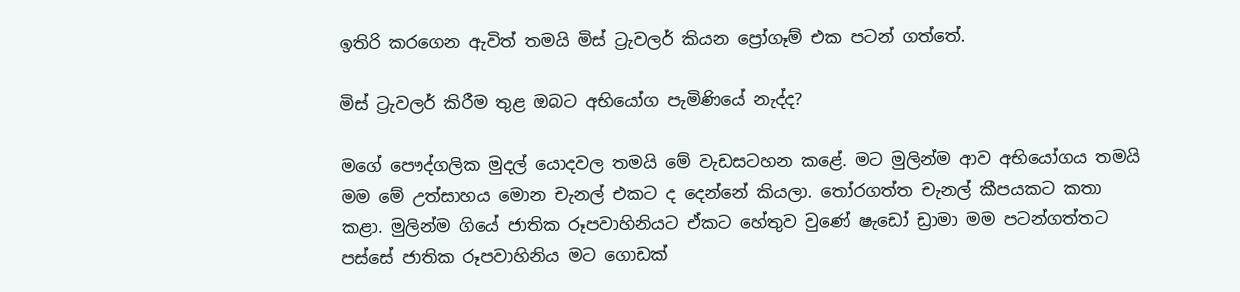ඉතිරි කරගෙන ඇවිත් තමයි මිස් ට්‍රැවලර් කියන ප්‍රෝගෑම් එක පටන් ගත්තේ.

මිස් ට්‍රැවලර් කිරීම තුළ ඔබට අභියෝග පැමිණියේ නැද්ද?

මගේ පෞද්ගලික මුදල් යොදවල තමයි මේ වැඩසටහන කළේ. මට මුලින්ම ආව අභියෝගය තමයි මම මේ උත්සාහය මොන චැනල් එකට ද දෙන්නේ කියලා. තෝරගත්ත චැනල් කීපයකට කතා කළා. මුලින්ම ගියේ ජාතික රූපවාහිනියට ඒකට හේතුව වුණේ ෂැඩෝ ඩ්‍රාමා මම පටන්ගත්තට පස්සේ ජාතික රූපවාහිනිය මට ගොඩක්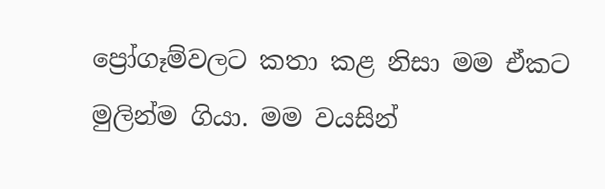ප්‍රෝගෑම්වලට කතා කළ නිසා මම ඒකට මුලින්ම ගියා. මම වයසින්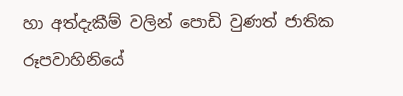හා අත්දැකීම් වලින් පොඩි වුණත් ජාතික රූපවාහිනියේ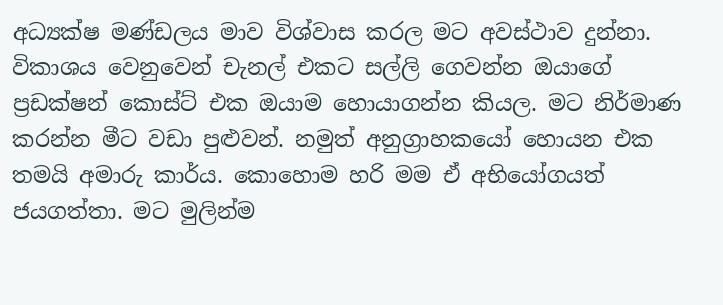අධ්‍යක්ෂ මණ්ඩලය මාව විශ්වාස කරල මට අවස්ථාව දුන්නා. විකාශය වෙනුවෙන් චැනල් එකට සල්ලි ගෙවන්න ඔයාගේ ප්‍රඩක්ෂන් කොස්ට් එක ඔයාම හොයාගන්න කියල. මට නිර්මාණ කරන්න මීට වඩා පුළුවන්. නමුත් අනුග්‍රාහකයෝ හොයන එක තමයි අමාරු කාර්ය. කොහොම හරි මම ඒ අභියෝගයත් ජයගත්තා. මට මුලින්ම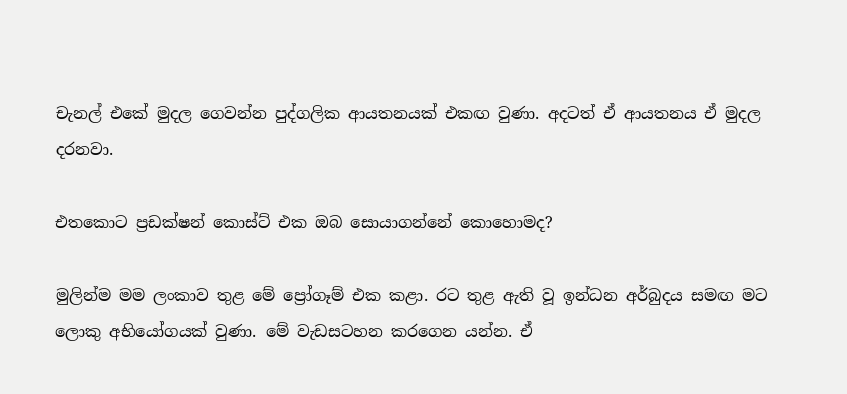චැනල් එකේ මුදල ගෙවන්න පුද්ගලික ආයතනයක් එකඟ වුණා. අදටත් ඒ ආයතනය ඒ මුදල දරනවා.

එතකොට ප්‍රඩක්ෂන් කොස්ට් එක ඔබ සොයාගන්නේ කොහොමද?

මුලින්ම මම ලංකාව තුළ මේ ප්‍රෝගෑම් එක කළා. රට තුළ ඇති වූ ඉන්ධන අර්බුදය සමඟ මට ලොකු අභියෝගයක් වුණා. මේ වැඩසටහන කරගෙන යන්න. ඒ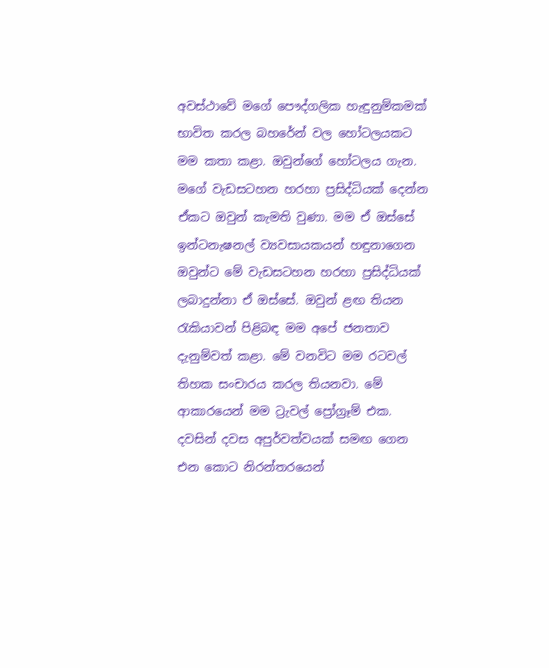අවස්ථාවේ මගේ පෞද්ගලික හැඳුනුම්කමක් භාවිත කරල බහරේන් වල හෝටලයකට මම කතා කළා. ඔවුන්ගේ හෝටලය ගැන. මගේ වැඩසටහන හරහා ප්‍රසිද්ධියක් දෙන්න ඒකට ඔවුන් කැමති වුණා. මම ඒ ඔස්සේ ඉන්ටනැෂනල් ව්‍යවසායකයන් හඳුනාගෙන ඔවුන්ට මේ වැඩසටහන හරහා ප්‍රසිද්ධියක් ලබාදුන්නා ඒ ඔස්සේ. ඔවුන් ළඟ තියන රැකියාවන් පිළිබඳ මම අපේ ජනතාව දැනුම්වත් කළා. මේ වනවිට මම රටවල් තිහක සංචාරය කරල තියනවා. මේ ආකාරයෙන් මම ට්‍රැවල් ප්‍රෝග්‍රෑම් එක. දවසින් දවස අපුර්වත්වයක් සමඟ ගෙන එන කොට නිරන්තරයෙන්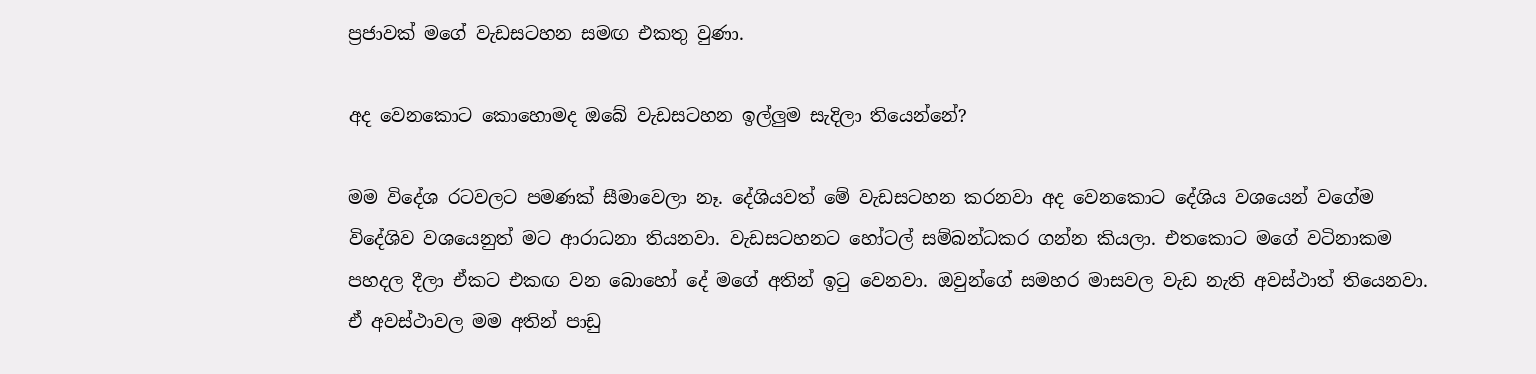ප්‍රජාවක් මගේ වැඩසටහන සමඟ එකතු වුණා.

අද වෙනකොට කොහොමද ඔබේ වැඩසටහන ඉල්ලුම සැදිලා තියෙන්නේ?

මම විදේශ රටවලට පමණක් සීමාවෙලා නෑ. දේශියවත් මේ වැඩසටහන කරනවා අද වෙනකොට දේශිය වශයෙන් වගේම විදේශිව වශයෙනුත් මට ආරාධනා තියනවා. වැඩසටහනට හෝටල් සම්බන්ධකර ගන්න කියලා. එතකොට මගේ වටිනාකම පහදල දීලා ඒකට එකඟ වන බොහෝ දේ මගේ අතින් ඉටු වෙනවා. ඔවුන්ගේ සමහර මාසවල වැඩ නැති අවස්ථාත් තියෙනවා. ඒ අවස්ථාවල මම අතින් පාඩු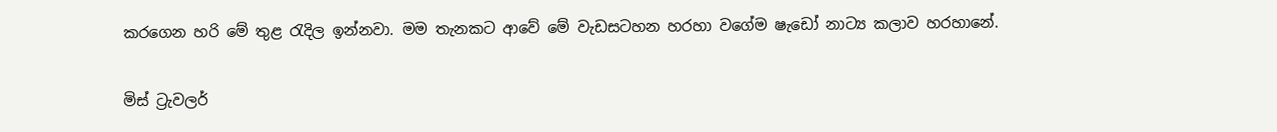කරගෙන හරි මේ තුළ රැදිල ඉන්නවා. මම තැනකට ආවේ මේ වැඩසටහන හරහා වගේම ෂැඩෝ නාට්‍ය කලාව හරහානේ.

මිස් ට්‍රැවලර්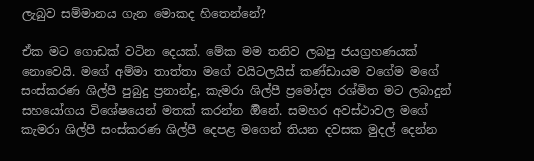ලැබුව සම්මානය ගැන මොකද හිතෙන්නේ?

ඒක මට ගොඩක් වටින දෙයක්. මේක මම තනිව ලබපු ජයග්‍රහණයක් නොවෙයි. මගේ අම්මා තාත්තා මගේ වයිටලයිස් කණ්ඩායම වගේම මගේ සංස්කරණ ශිල්පී පුබුදු ප්‍රනාන්දු, කැමරා ශිල්පී ප්‍රමෝද්‍ය රශ්මිත මට ලබාදුන් සහයෝගය විශේෂයෙන් මතක් කරන්න ඕිනේ. සමහර අවස්ථාවල මගේ කැමරා ශිල්පී සංස්කරණ ශිල්පී දෙපළ මගෙන් තියන දවසක මුදල් දෙන්න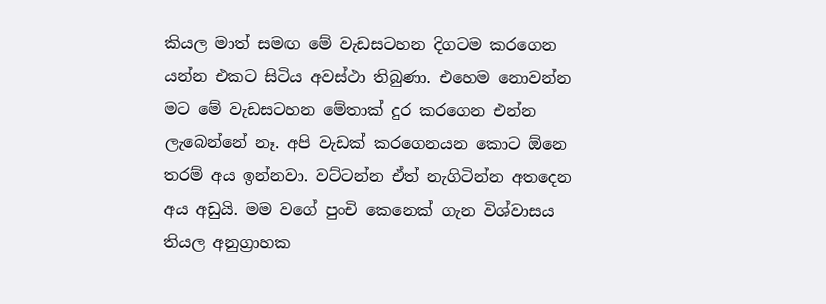කියල මාත් සමඟ මේ වැඩසටහන දිගටම කරගෙන යන්න එකට සිටිය අවස්ථා තිබුණා. එහෙම නොවන්න මට මේ වැඩසටහන මේතාක් දුර කරගෙන එන්න ලැබෙන්නේ නෑ. අපි වැඩක් කරගෙනයන කොට ඕනෙ තරම් අය ඉන්නවා. වට්ටන්න ඒත් නැගිටින්න අතදෙන අය අඩුයි. මම වගේ පුංචි කෙනෙක් ගැන විශ්වාසය තියල අනුග්‍රාහක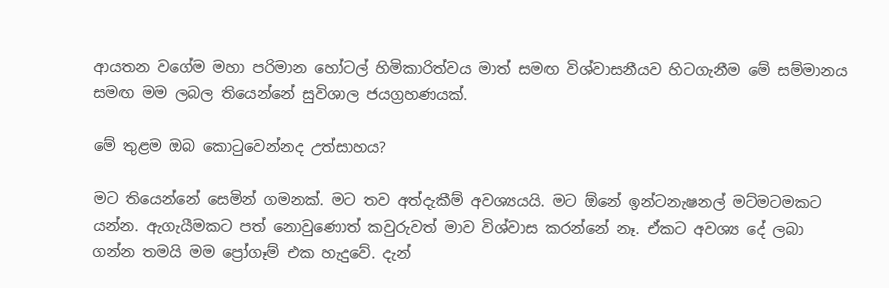ආයතන වගේම මහා පරිමාන හෝටල් හිමිකාරිත්වය මාත් සමඟ විශ්වාසනීයව හිටගැනීම මේ සම්මානය සමඟ මම ලබල තියෙන්නේ සුවිශාල ජයග්‍රහණයක්.

මේ තුළම ඔබ කොටුවෙන්නද උත්සාහය?

මට තියෙන්නේ සෙමින් ගමනක්. මට තව අත්දැකීම් අවශ්‍යයයි. මට ඕනේ ඉන්ටනැෂනල් මට්මටමකට යන්න. ඇගැයීමකට පත් නොවුණොත් කවුරුවත් මාව විශ්වාස කරන්නේ නෑ. ඒකට අවශ්‍ය දේ ලබා ගන්න තමයි මම ප්‍රෝගෑම් එක හැදුවේ. දැන්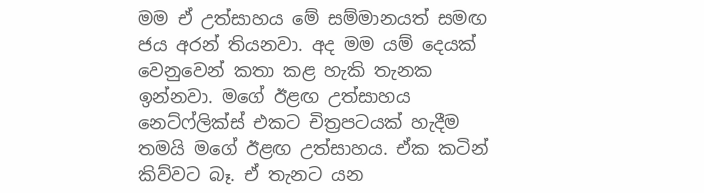මම ඒ උත්සාහය මේ සම්මානයත් සමඟ ජය අරන් තියනවා. අද මම යම් දෙයක් වෙනුවෙන් කතා කළ හැකි තැනක ඉන්නවා. මගේ ඊළඟ උත්සාහය නෙට්ෆ්ලික්ස් එකට චිත්‍රපටයක් හැදීම තමයි මගේ ඊළඟ උත්සාහය. ඒක කටින් කිව්වට බෑ. ඒ තැනට යන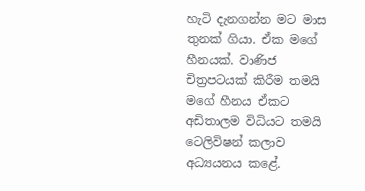හැටි දැනගන්න මට මාස තුනක් ගියා. ඒක මගේ හීනයක්. වාණිජ චිත්‍රපටයක් කිරීම තමයි මගේ හීනය ඒකට අඩිතාලම විධියට තමයි ටෙලිවිෂන් කලාව අධ්‍යයනය කළේ.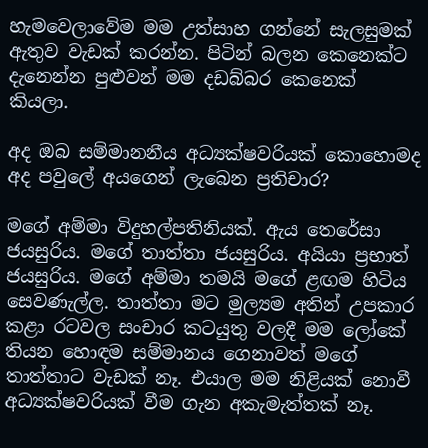හැමවෙලාවේම මම උත්සාහ ගන්නේ සැලසුමක් ඇතුව වැඩක් කරන්න. පිටින් බලන කෙනෙක්ට දැනෙන්න පුළුවන් මම දඩබ්බර කෙනෙක් කියලා.

අද ඔබ සම්මානනීය අධ්‍යක්ෂවරියක් කොහොමද අද පවුලේ අයගෙන් ලැබෙන ප්‍රතිචාර?

මගේ අම්මා විදුහල්පතිනියක්. ඇය තෙරේසා ජයසුරිය. මගේ තාත්තා ජයසුරිය. අයියා ප්‍රභාත් ජයසුරිය. මගේ අම්මා තමයි මගේ ළඟම හිටිය සෙවණැල්ල. තාත්තා මට මුල්‍යම අතින් උපකාර කළා රටවල සංචාර කටයුතු වලදී මම ලෝකේ තියන හොඳම සම්මානය ගෙනාවත් මගේ තාත්තාට වැඩක් නෑ. එයාල මම නිළියක් නොවී අධ්‍යක්ෂවරියක් වීම ගැන අකැමැත්තක් නෑ.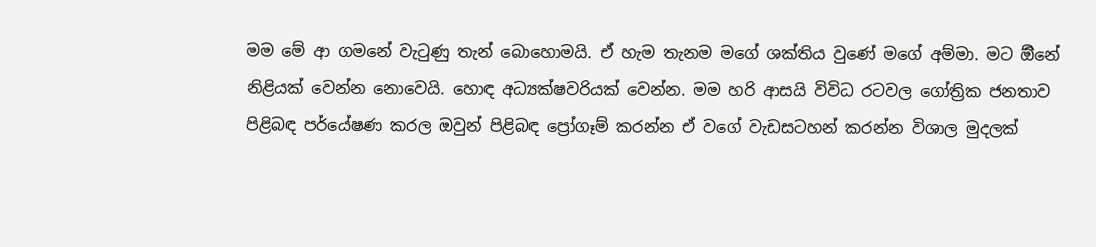මම මේ ආ ගමනේ වැටුණු තැන් බොහොමයි. ඒ හැම තැනම මගේ ශක්තිය වුණේ මගේ අම්මා. මට ඕිනේ නිළියක් වෙන්න නොවෙයි. හොඳ අධ්‍යක්ෂවරියක් වෙන්න. මම හරි ආසයි විවිධ රටවල ගෝත්‍රික ජනතාව පිළිබඳ පර්යේෂණ කරල ඔවුන් පිළිබඳ ප්‍රෝගෑම් කරන්න ඒ වගේ වැඩසටහන් කරන්න විශාල මුදලක්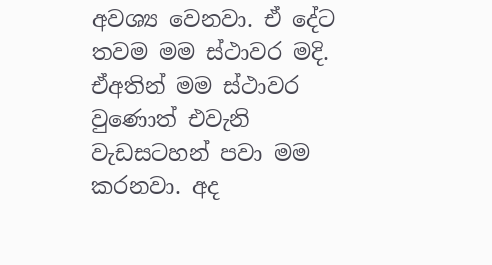අවශ්‍ය වෙනවා. ඒ දේට තවම මම ස්ථාවර මදි. ඒඅතින් මම ස්ථාවර වුණොත් එවැනි වැඩසටහන් පවා මම කරනවා. අද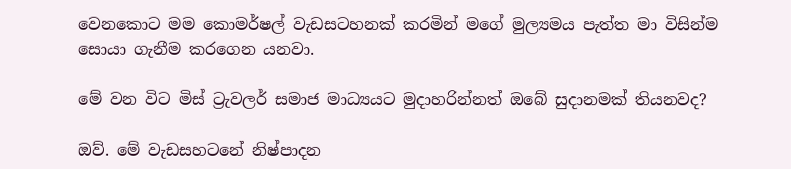වෙනකොට මම කොමර්ෂල් වැඩසටහනක් කරමින් මගේ මුල්‍යමය පැත්ත මා විසින්ම සොයා ගැනීම කරගෙන යනවා.

මේ වන විට මිස් ට්‍රැවලර් සමාජ මාධ්‍යයට මුදාහරින්නත් ඔබේ සුදානමක් තියනවද?

ඔව්. මේ වැඩසහටනේ නිෂ්පාදන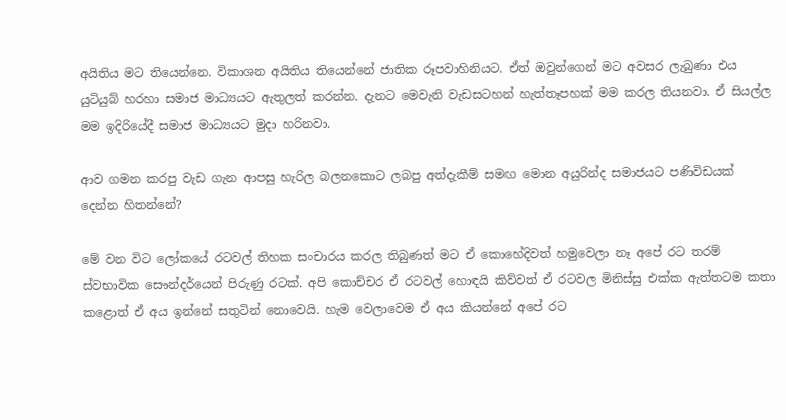අයිතිය මට තියෙන්නෙ. විකාශන අයිතිය තියෙන්නේ ජාතික රූපවාහිනියට. ඒත් ඔවුන්ගෙන් මට අවසර ලැබුණා එය යුටියුබ් හරහා සමාජ මාධ්‍යයට ඇතුලත් කරන්න. දැනට මෙවැනි වැඩසටහන් හැත්තෑපහක් මම කරල තියනවා. ඒ සියල්ල මම ඉදිරියේදී සමාජ මාධ්‍යයට මුදා හරිනවා.

ආව ගමන කරපු වැඩ ගැන ආපසු හැරිල බලනකොට ලබපු අත්දැකීම් සමඟ මොන අයුරින්ද සමාජයට පණිවිඩයක් දෙන්න හිතන්නේ?

මේ වන විට ලෝකයේ රටවල් තිහක සංචාරය කරල තිබුණත් මට ඒ කොහේදිවත් හමුවෙලා නෑ අපේ රට තරම් ස්වභාවික සෞන්දර්යෙන් පිරුණු රටක්. අපි කොච්චර ඒ රටවල් හොඳයි කිව්වත් ඒ රටවල මිනිස්සු එක්ක ඇත්තටම කතා කළොත් ඒ අය ඉන්නේ සතුටින් නොවෙයි. හැම වෙලාවෙම ඒ අය කියන්නේ අපේ රට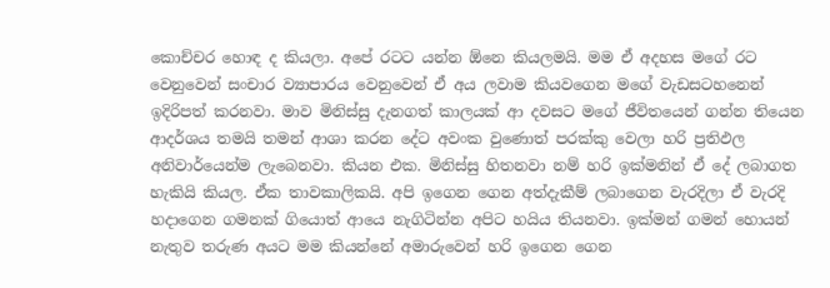කොච්චර හොඳ ද කියලා. අපේ රටට යන්න ඕනෙ කියලමයි. මම ඒ අදහස මගේ රට වෙනුවෙන් සංචාර ව්‍යාපාරය වෙනුවෙන් ඒ අය ලවාම කියවගෙන මගේ වැඩසටහනෙන් ඉදිරිපත් කරනවා. මාව මිනිස්සු දැනගත් කාලයක් ආ දවසට මගේ ජීවිතයෙන් ගන්න තියෙන ආදර්ශය තමයි තමන් ආශා කරන දේට අවංක වුණොත් පරක්කු වෙලා හරි ප්‍රතිඵල අනිවාර්යෙන්ම ලැබෙනවා. කියන එක. මිනිස්සු හිතනවා නම් හරි ඉක්මනින් ඒ දේ ලබාගත හැකියි කියල. ඒක තාවකාලිකයි. අපි ඉගෙන ගෙන අත්දැකීම් ලබාගෙන වැරදිලා ඒ වැරදි හදාගෙන ගමනක් ගියොත් ආයෙ නැගිටින්න අපිට හයිය තියනවා. ඉක්මන් ගමන් හොයන් නැතුව තරුණ අයට මම කියන්නේ අමාරුවෙන් හරි ඉගෙන ගෙන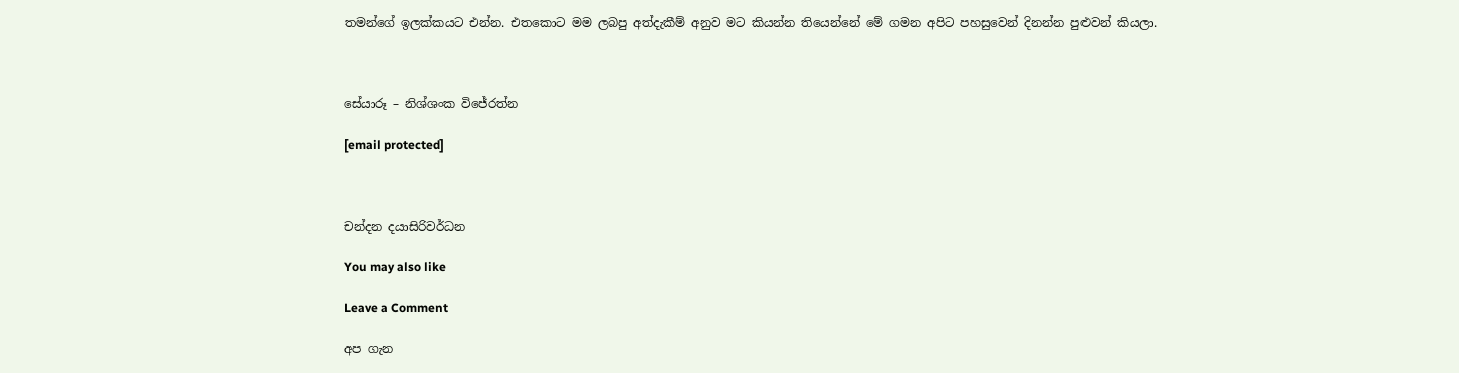තමන්ගේ ඉලක්කයට එන්න. එතකොට මම ලබපු අත්දැකීම් අනුව මට කියන්න තියෙන්නේ මේ ගමන අපිට පහසුවෙන් දිනන්න පුළුවන් කියලා.



සේයාරූ – නිශ්ශංක විජේරත්න

[email protected]



චන්දන දයාසිරිවර්ධන

You may also like

Leave a Comment

අප ගැන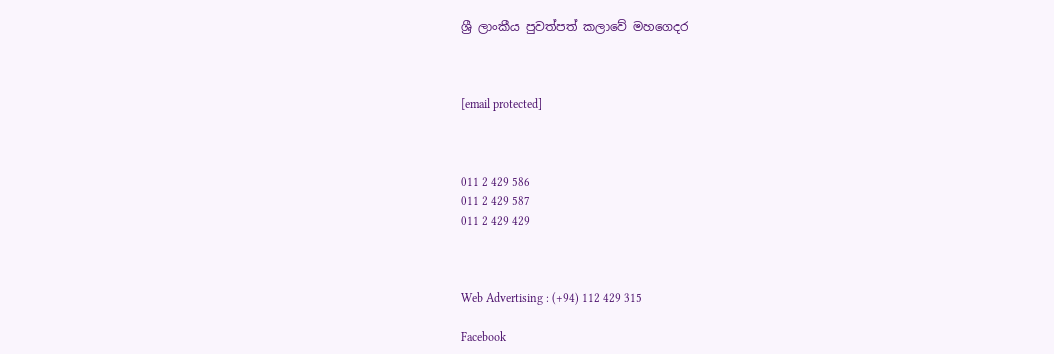ශ්‍රී ලාංකීය පුවත්පත් කලාවේ මහගෙදර



[email protected]



011 2 429 586
011 2 429 587
011 2 429 429



Web Advertising : (+94) 112 429 315

Facebook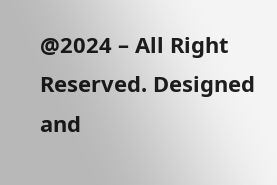@2024 – All Right Reserved. Designed and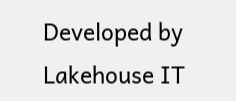Developed by Lakehouse IT